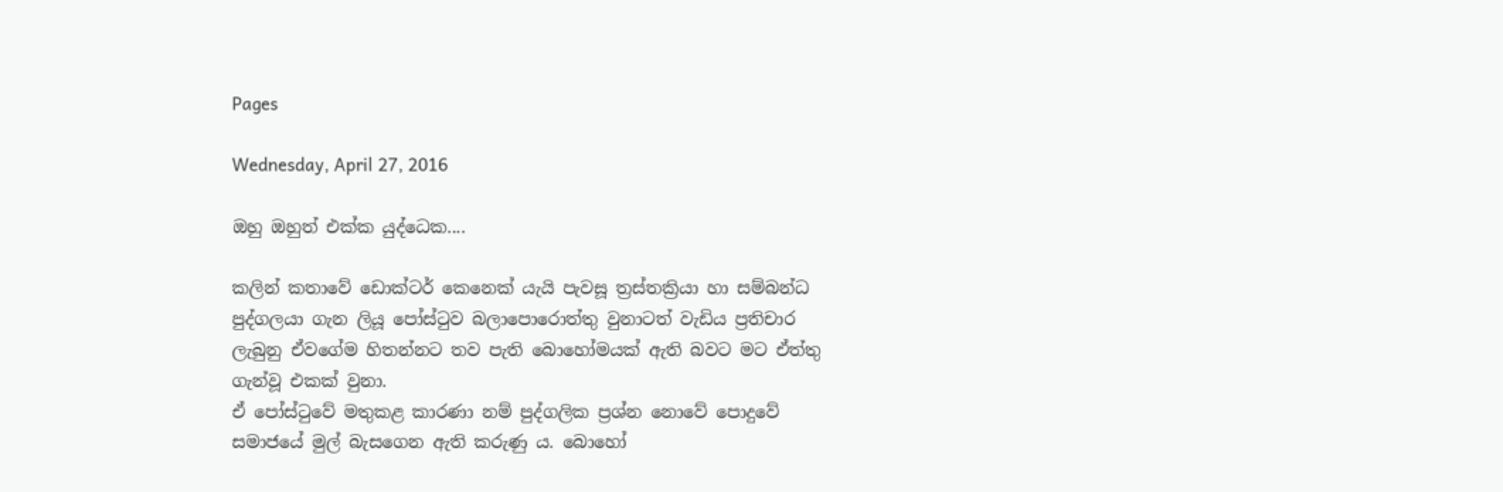Pages

Wednesday, April 27, 2016

ඔහු ඔහුත් එක්ක යුද්ධෙක....

කලින් කතාවේ ඩොක්ටර් කෙනෙක් යැයි පැවසූ ත්‍රස්තක්‍රියා හා සම්බන්ධ පුද්ගලයා ගැන ලියූ පෝස්ටුව බලාපොරොත්තු වුනාටත් වැඩිය ප්‍රතිචාර ලැබුනු ඒවගේම හිතන්නට තව පැති බොහෝමයක් ඇති බවට මට ඒත්තු ගැන්වූ එකක් වුනා.
ඒ පෝස්ටුවේ මතුකළ කාරණා නම් පුද්ගලික ප්‍රශ්න නොවේ පොදුවේ සමාජයේ මුල් බැසගෙන ඇති කරුණු ය. බොහෝ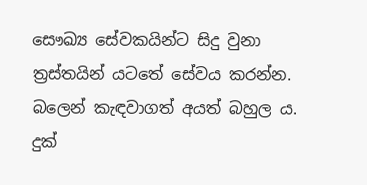සෞඛ්‍ය සේවකයින්ට සිදු වුනා ත්‍රස්තයින් යටතේ සේවය කරන්න. බලෙන් කැඳවාගත් අයත් බහුල ය. දුක්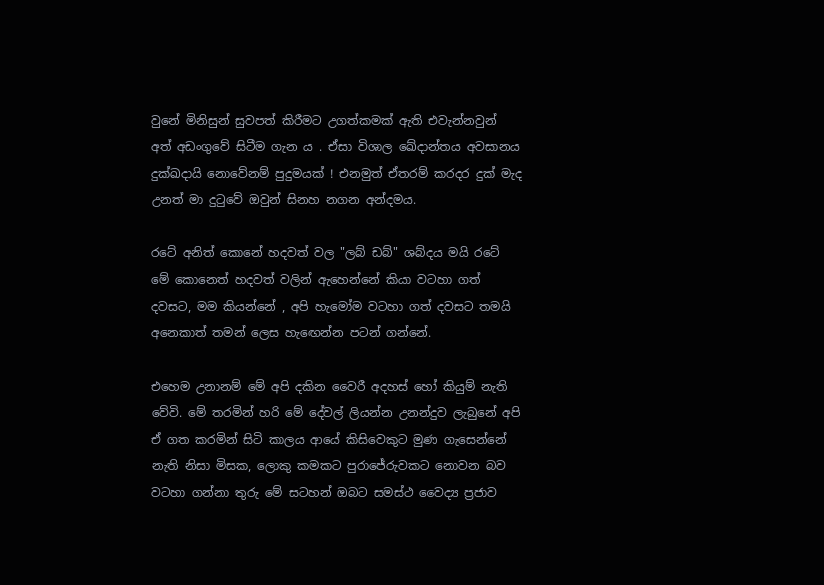වුනේ මිනිසුන් සුවපත් කිරීමට උගත්කමක් ඇති එවැන්නවුන් අත් අඩංගුවේ සිටීම ගැන ය . ඒසා විශාල ඛේදාන්තය අවසානය දුක්ඛදායි නොවේනම් පුදුමයක් ! එනමුත් ඒතරම් කරදර දුක් මැද උනත් මා දුටුවේ ඔවුන් සිනහ නගන අන්දමය.

රටේ අනිත් කොනේ හදවත් වල "ලබ් ඩබ්" ශබ්දය මයි රටේ මේ කොනෙත් හදවත් වලින් ඇහෙන්නේ කියා වටහා ගත් දවසට, මම කියන්නේ , අපි හැමෝම වටහා ගත් දවසට තමයි අනෙකාත් තමන් ලෙස හැඟෙන්න පටන් ගන්නේ.

එහෙම උනානම් මේ අපි දකින වෛරී අදහස් හෝ කියුම් නැති වේවි. මේ තරමින් හරි මේ දේවල් ලියන්න උනන්දුව ලැබුනේ අපි ඒ ගත කරමින් සිටි කාලය ආයේ කිසිවෙකුට මුණ ගැසෙන්නේ නැති නිසා මිසක, ලොකු කමකට පුරාජේරුවකට නොවන බව වටහා ගන්නා තුරු මේ සටහන් ඔබට සමස්ථ වෛද්‍ය ප්‍රජාව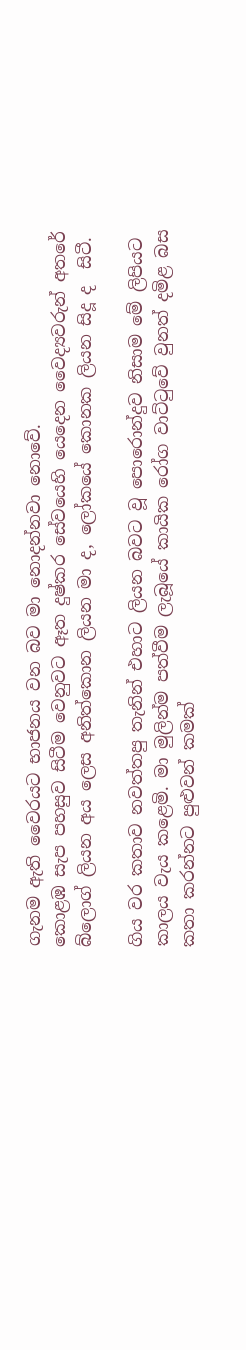ගැනම ඇති වෛරයට භාජනය වන බව මා නොදන්නවා නොවේ.
කොළඹ සැප පහසුව සිටීම වෙනුවට ඈත දුෂ්කර සේවයෙහි යෙදෙන වෛද්‍යවරුන් අතරේ බ්ලොග් ලියන අය ලෙස අනිත්කොන ලියන මා ද, ලෝකයේ කොනක ලියන සිදූ ද  සිටී.

ගිය වර කතාව නවත්තපු තැනින් එහාට ලියන බවට වූ පොරොන්දුව නිසාම මේ ලිපියට කාලය වැය කළෙමි. මා මුලින්ම පත්වීම ලැබූයේ කායික රෝග වාට්ටුවේ වුනත් දමිළ බස කතා කරන්නට පුළුවන් කමක්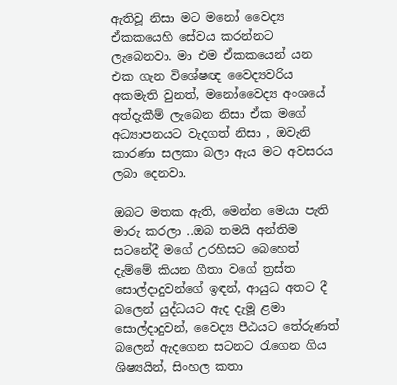ඇතිවූ නිසා මට මනෝ වෛද්‍ය ඒකකයෙහි සේවය කරන්නට ලැබෙනවා. මා එම ඒකකයෙන් යන එක ගැන විශේෂඥ වෛද්‍යවරිය අකමැති වුනත්, මනෝවෛද්‍ය අංශයේ අත්දැකීම් ලැබෙන නිසා ඒක මගේ අධ්‍යාපනයට වැදගත් නිසා , ඔවැනි කාරණා සලකා බලා ඇය මට අවසරය ලබා දෙනවා.

ඔබට මතක ඇති, මෙන්න මෙයා පැති මාරු කරලා ..ඔබ තමයි අන්තිම සටනේදී මගේ උරහිසට බෙහෙත් දැම්මේ කියන ගීතා වගේ ත්‍රස්ත සොල්දාදුවන්ගේ ඉඳන්, ආයුධ අතට දී බලෙන් යුද්ධයට ඇද දැමූ ළමා සොල්දාදුවන්, වෛද්‍ය පීඨයට තේරුණත් බලෙන් ඇදගෙන සටනට රැගෙන ගිය ශිෂ්‍යයින්, සිංහල කතා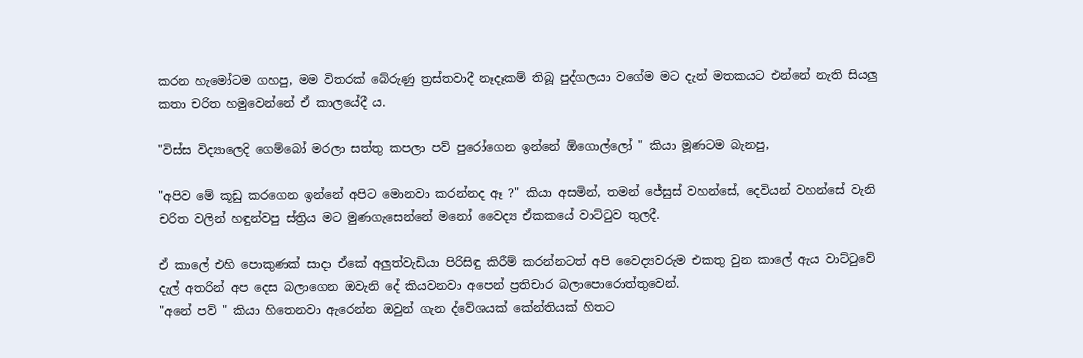කරන හැමෝටම ගහපු, මම විතරක් බේරුණු ත්‍රස්තවාදී නෑදෑකම් තිබූ පුද්ගලයා වගේම මට දැන් මතකයට එන්නේ නැති සියලු කතා චරිත හමුවෙන්නේ ඒ කාලයේදී ය.

"විස්ස විද්‍යාලෙදි ගෙම්බෝ මරලා සත්තු කපලා පව් පුරෝගෙන ඉන්නේ ඕගොල්ලෝ " කියා මූණටම බැනපු,

"අපිව මේ කූඩු කරගෙන ඉන්නේ අපිට මොනවා කරන්නද ඈ ?" කියා අසමින්, තමන් ජේසුස් වහන්සේ, දෙවියන් වහන්සේ වැනි චරිත වලින් හඳුන්වපු ස්ත්‍රිය මට මුණගැසෙන්නේ මනෝ වෛද්‍ය ඒකකයේ වාට්ටුව තුලදී.

ඒ කාලේ එහි පොකුණක් සාදා ඒකේ අලුත්වැඩියා පිරිසිඳු කිරීම් කරන්නටත් අපි වෛද්‍යවරුම එකතු වුන කාලේ ඇය වාට්ටුවේ දැල් අතරින් අප දෙස බලාගෙන ඔවැනි දේ කියවනවා අපෙන් ප්‍රතිචාර බලාපොරොත්තුවෙන්.
"අනේ පව් " කියා හිතෙනවා ඇරෙන්න ඔවුන් ගැන ද්වේශයක් කේන්තියක් හිතට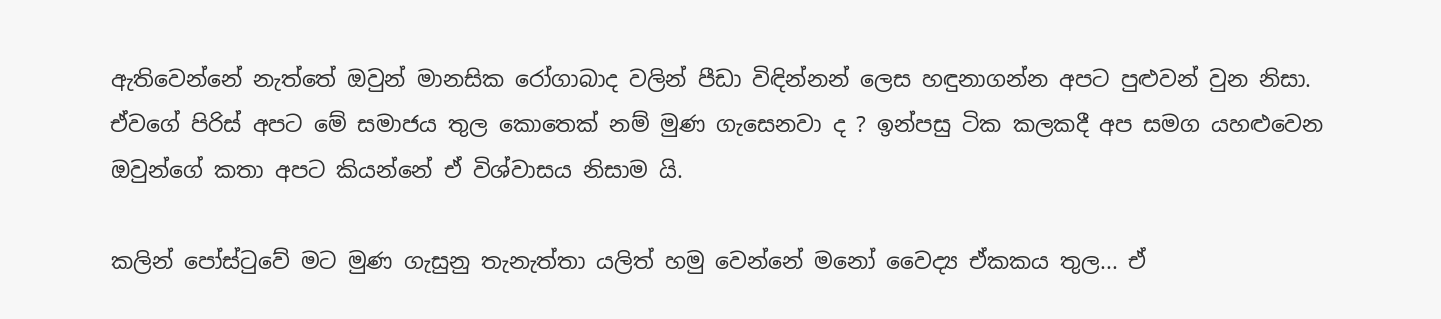ඇතිවෙන්නේ නැත්තේ ඔවුන් මානසික රෝගාබාද වලින් පීඩා විඳින්නන් ලෙස හඳුනාගන්න අපට පුළුවන් වුන නිසා. ඒවගේ පිරිස් අපට මේ සමාජය තුල කොතෙක් නම් මුණ ගැසෙනවා ද ? ඉන්පසු ටික කලකදී අප සමග යහළුවෙන ඔවුන්ගේ කතා අපට කියන්නේ ඒ විශ්වාසය නිසාම යි.

කලින් පෝස්ටුවේ මට මුණ ගැසුනු තැනැත්තා යලිත් හමු වෙන්නේ මනෝ වෛද්‍ය ඒකකය තුල... ඒ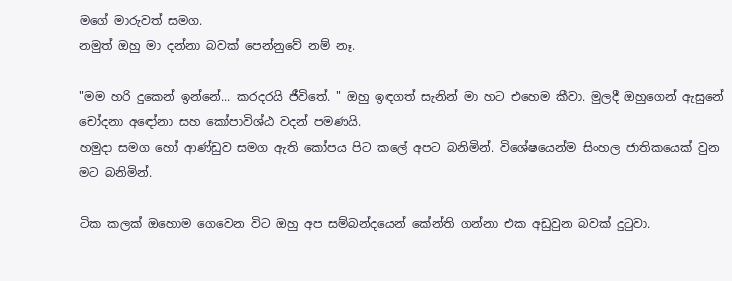මගේ මාරුවත් සමග.
නමුත් ඔහු මා දන්නා බවක් පෙන්නුවේ නම් නෑ.

"මම හරි දුකෙන් ඉන්නේ... කරදරයි ජීවිතේ. " ඔහු ඉඳගත් සැනින් මා හට එහෙම කීවා. මුලදී ඔහුගෙන් ඇසුනේ චෝදනා අඳෝනා සහ කෝපාවිශ්ඨ වදන් පමණයි.
හමුදා සමග හෝ ආණ්ඩුව සමග ඇති කෝපය පිට කලේ අපට බනිමින්. විශේෂයෙන්ම සිංහල ජාතිකයෙක් වුන මට බනිමින්.

ටික කලක් ඔහොම ගෙවෙන විට ඔහු අප සම්බන්දයෙන් කේන්ති ගන්නා එක අඩුවුන බවක් දුටුවා.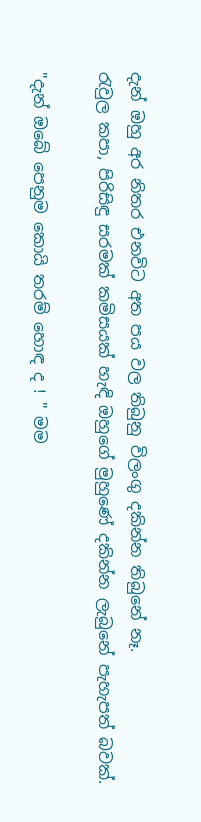දැන් ඔහු අර නිතර එනවිට අත පය වල තිබුනු විලංගු දකින්න තිබුනේ නෑ.
රැවුල කපා, පිරිසිඳු සරමක් කමිසයක් හැඳි ඔහුගේ මුහුණේ දකින්න ලැබුනේ පැහැපත් බවක්.

"දැන් ඔබේ පෙනුම කොයි තරම් හොඳ ද ! " මම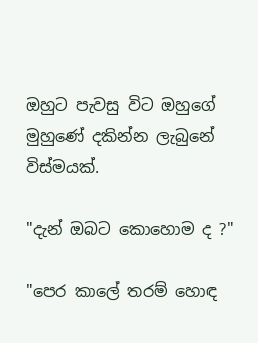ඔහුට පැවසු විට ඔහුගේ මුහුණේ දකින්න ලැබුනේ විස්මයක්.

"දැන් ඔබට කොහොම ද ?"

"පෙර කාලේ තරම් හොඳ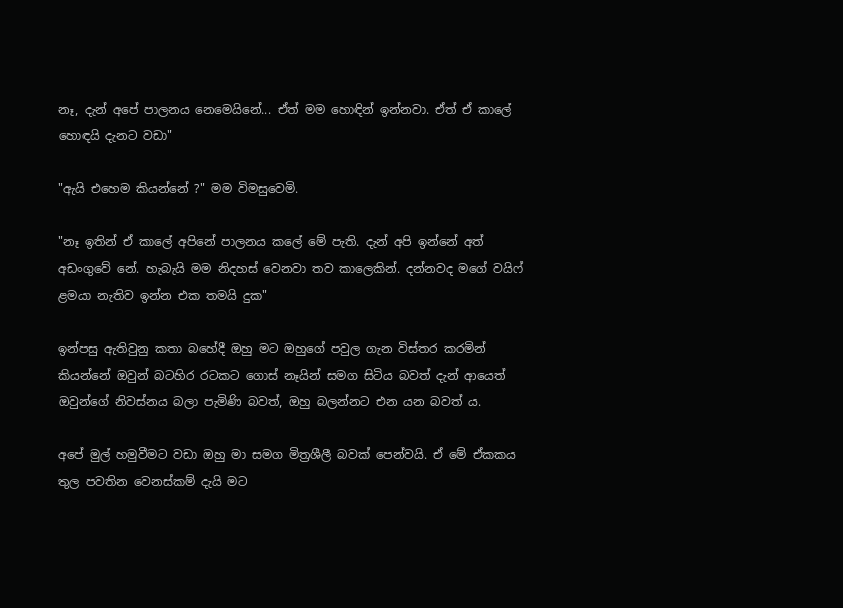නෑ, දැන් අපේ පාලනය නෙමෙයිනේ... ඒත් මම හොඳින් ඉන්නවා. ඒත් ඒ කාලේ හොඳයි දැනට වඩා"

"ඇයි එහෙම කියන්නේ ?" මම විමසුවෙමි.

"නෑ ඉතින් ඒ කාලේ අපිනේ පාලනය කලේ මේ පැති. දැන් අපි ඉන්නේ අත් අඩංගුවේ නේ. හැබැයි මම නිදහස් වෙනවා තව කාලෙකින්. දන්නවද මගේ වයිෆ් ළමයා නැතිව ඉන්න එක තමයි දුක"

ඉන්පසු ඇතිවුනු කතා බහේදී ඔහු මට ඔහුගේ පවුල ගැන විස්තර කරමින් කියන්නේ ඔවුන් බටහිර රටකට ගොස් නෑයින් සමග සිටිය බවත් දැන් ආයෙත් ඔවුන්ගේ නිවස්නය බලා පැමිණි බවත්, ඔහු බලන්නට එන යන බවත් ය.

අපේ මුල් හමුවීමට වඩා ඔහු මා සමග මිත්‍රශීලී බවක් පෙන්වයි. ඒ මේ ඒකකය තුල පවතින වෙනස්කම් දැයි මට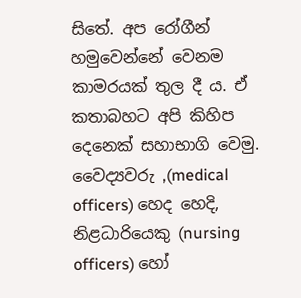සිතේ. අප රෝගීන් හමුවෙන්නේ වෙනම කාමරයක් තුල දී ය. ඒ කතාබහට අපි කිහිප දෙනෙක් සහාභාගි වෙමු. වෛද්‍යවරු ,(medical officers) හෙද හෙදි, නිළධාරියෙකු (nursing officers) හෝ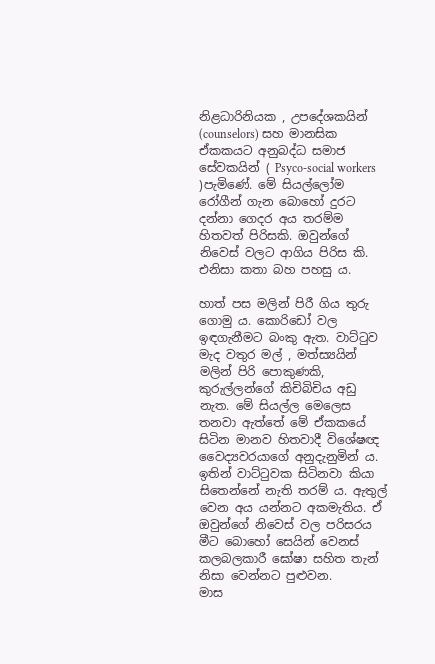නිළධාරිනියක , උපදේශකයින් (counselors) සහ මානසික ඒකකයට අනුබද්ධ සමාජ සේවකයින් ( Psyco-social workers )පැමිණේ. මේ සියල්ලෝම රෝගීන් ගැන බොහෝ දුරට දන්නා ගෙදර අය තරම්ම හිතවත් පිරිසකි. ඔවුන්ගේ නිවෙස් වලට ආගිය පිරිස කි. එනිසා කතා බහ පහසු ය.

හාත් පස මලින් පිරී ගිය තුරු ගොමු ය. කොරිඩෝ වල ඉඳගැනීමට බංකු ඇත. වාට්ටුව මැද වතුර මල් , මත්ස්‍යයින් මලින් පිරි පොකුණකි, කුරුල්ලන්ගේ කිචිබිචිය අඩු නැත. මේ සියල්ල මෙලෙස තනවා ඇත්තේ මේ ඒකකයේ සිටින මානව හිතවාදී විශේෂඥ වෛද්‍යවරයාගේ අනුදැනුමින් ය. ඉතින් වාට්ටුවක සිටිනවා කියා සිතෙන්නේ නැති තරම් ය. ඇතුල් වෙන අය යන්නට අකමැතිය. ඒ ඔවුන්ගේ නිවෙස් වල පරිසරය මීට බොහෝ සෙයින් වෙනස් කලබලකාරී ඝෝෂා සහිත තැන් නිසා වෙන්නට පුළුවන.
මාස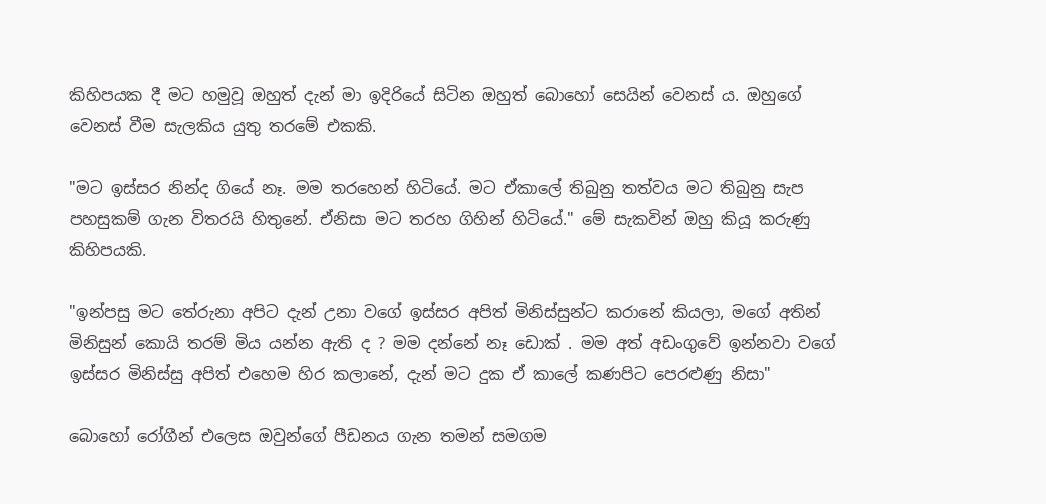කිහිපයක දී මට හමුවූ ඔහුත් දැන් මා ඉදිරියේ සිටින ඔහුත් බොහෝ සෙයින් වෙනස් ය. ඔහුගේ වෙනස් වීම සැලකිය යුතු තරමේ එකකි.

"මට ඉස්සර නින්ද ගියේ නෑ. මම තරහෙන් හිටියේ. මට ඒකාලේ තිබුනු තත්වය මට තිබුනු සැප පහසුකම් ගැන විතරයි හිතුනේ. ඒනිසා මට තරහ ගිහින් හිටියේ." මේ සැකවින් ඔහු කියූ කරුණු කිහිපයකි.

"ඉන්පසු මට තේරුනා අපිට දැන් උනා වගේ ඉස්සර අපිත් මිනිස්සුන්ට කරානේ කියලා, මගේ අතින් මිනිසුන් කොයි තරම් මිය යන්න ඇති ද ? මම දන්නේ නෑ ඩොක් . මම අත් අඩංගුවේ ඉන්නවා වගේ ඉස්සර මිනිස්සු අපිත් එහෙම හිර කලානේ, දැන් මට දුක ඒ කාලේ කණපිට පෙරළුණු නිසා"

බොහෝ රෝගීන් එලෙස ඔවුන්ගේ පීඩනය ගැන තමන් සමගම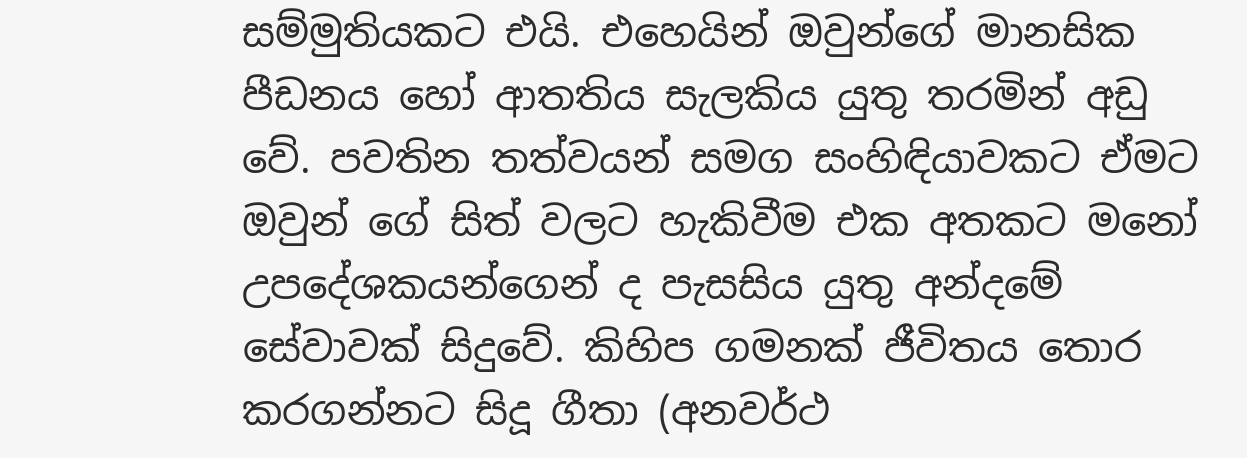සම්මුතියකට එයි. එහෙයින් ඔවුන්ගේ මානසික පීඩනය හෝ ආතතිය සැලකිය යුතු තරමින් අඩු වේ. පවතින තත්වයන් සමග සංහිඳියාවකට ඒමට ඔවුන් ගේ සිත් වලට හැකිවීම එක අතකට මනෝ උපදේශකයන්ගෙන් ද පැසසිය යුතු අන්දමේ සේවාවක් සිදුවේ. කිහිප ගමනක් ජීවිතය තොර කරගන්නට සිදූ ගීතා (අනවර්ථ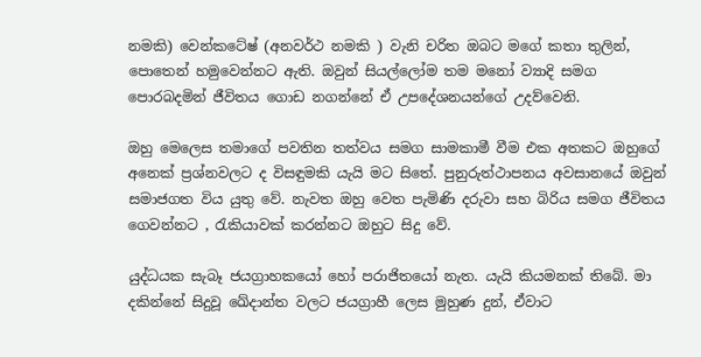නමකි) වෙන්කටේෂ් (අනවර්ථ නමකි ) වැනි චරිත ඔබට මගේ කතා තුලින්, පොතෙන් හමුවෙන්නට ඇති. ඔවුන් සියල්ලෝම තම මනෝ ව්‍යාදි සමග පොරබදමින් ජීවිතය ගොඩ නගන්නේ ඒ උපදේශනයන්ගේ උදව්වෙනි.

ඔහු මෙලෙස තමාගේ පවතින තත්වය සමග සාමකාමී වීම එක අතකට ඔහුගේ අනෙක් ප්‍රශ්නවලට ද විසඳුමකි යැයි මට සිතේ. පුනුරුත්ථාපනය අවසානයේ ඔවුන් සමාජගත විය යුතු වේ. නැවත ඔහු වෙත පැමිණි දරුවා සහ බිරිය සමග ජීවිතය ගෙවන්නට , රැකියාවක් කරන්නට ඔහුට සිදු වේ.

යුද්ධයක සැබෑ ජයග්‍රාහකයෝ හෝ පරාජිතයෝ නැත. යැයි කියමනක් තිබේ. මා දකින්නේ සිදුවූ ඛේදාන්ත වලට ජයග්‍රාහී ලෙස මුහුණ දුන්, ඒවාට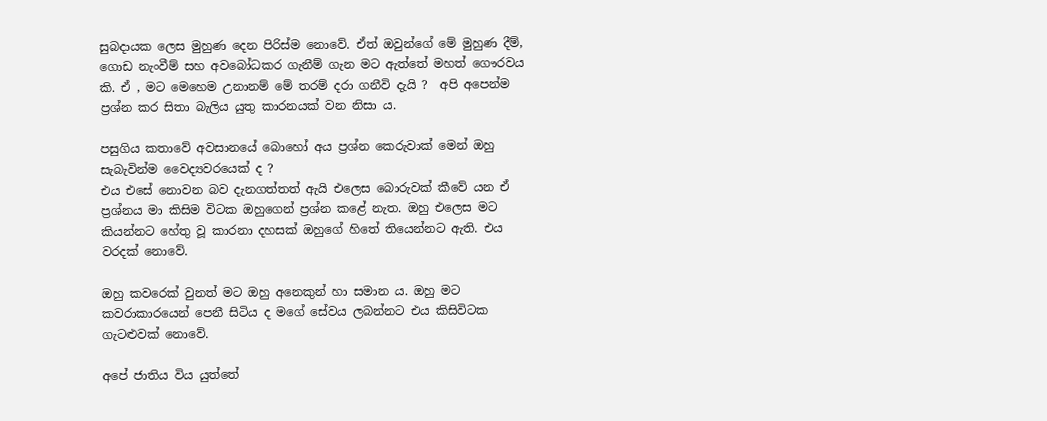සුබදායක ලෙස මුහුණ දෙන පිරිස්ම නොවේ. ඒත් ඔවුන්ගේ මේ මුහුණ දීම්, ගොඩ නැංවීම් සහ අවබෝධකර ගැනීම් ගැන මට ඇත්තේ මහත් ගෞරවය කි. ඒ , මට මෙහෙම උනානම් මේ තරම් දරා ගනීවි දැයි ?  අපි අපෙන්ම ප්‍රශ්න කර සිතා බැලිය යුතු කාරනයක් වන නිසා ය.

පසුගිය කතාවේ අවසානයේ බොහෝ අය ප්‍රශ්න කෙරුවාක් මෙන් ඔහු සැබැවින්ම වෛද්‍යවරයෙක් ද ?
එය එසේ නොවන බව දැනගත්තත් ඇයි එලෙස බොරුවක් කීවේ යන ඒ ප්‍රශ්නය මා කිසිම විටක ඔහුගෙන් ප්‍රශ්න කළේ නැත. ඔහු එලෙස මට කියන්නට හේතු වූ කාරනා දහසක් ඔහුගේ හිතේ තියෙන්නට ඇති. එය වරදක් නොවේ.

ඔහු කවරෙක් වුනත් මට ඔහු අනෙකුන් හා සමාන ය. ඔහු මට කවරාකාරයෙන් පෙනී සිටිය ද මගේ සේවය ලබන්නට එය කිසිවිටක ගැටළුවක් නොවේ.

අපේ ජාතිය විය යුත්තේ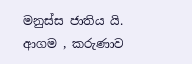මනුස්ස ජාතිය යි. ආගම , කරුණාව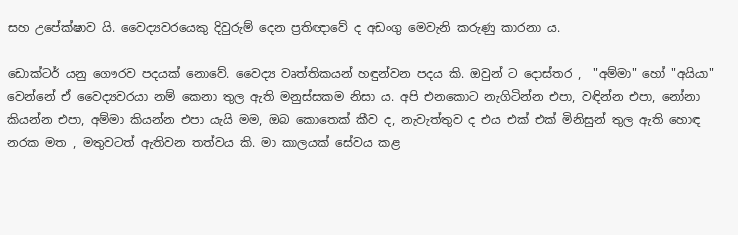සහ උපේක්ෂාව යි. වෛද්‍යවරයෙකු දිවුරුම් දෙන ප්‍රතිඥාවේ ද අඩංගු මෙවැනි කරුණු කාරනා ය.

ඩොක්ටර් යනු ගෞරව පදයක් නොවේ. වෛද්‍ය වෘත්තිකයන් හඳුන්වන පදය කි. ඔවුන් ට දොස්තර ,  "අම්මා" හෝ "අයියා" වෙන්නේ ඒ වෛද්‍යවරයා නම් කෙනා තුල ඇති මනුස්සකම නිසා ය. අපි එනකොට නැගිටින්න එපා, වඳින්න එපා, නෝනා කියන්න එපා, අම්මා කියන්න එපා යැයි මම, ඔබ කොතෙක් කීව ද, නැවැත්තුව ද එය එක් එක් මිනිසුන් තුල ඇති හොඳ නරක මත , මතුවටත් ඇතිවන තත්වය කි. මා කාලයක් සේවය කළ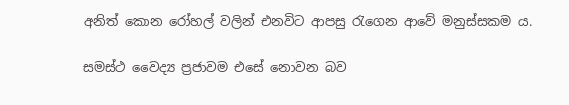අනිත් කොන රෝහල් වලින් එනවිට ආපසු රැගෙන ආවේ මනුස්සකම ය.

සමස්ථ වෛද්‍ය ප්‍රජාවම එසේ නොවන බව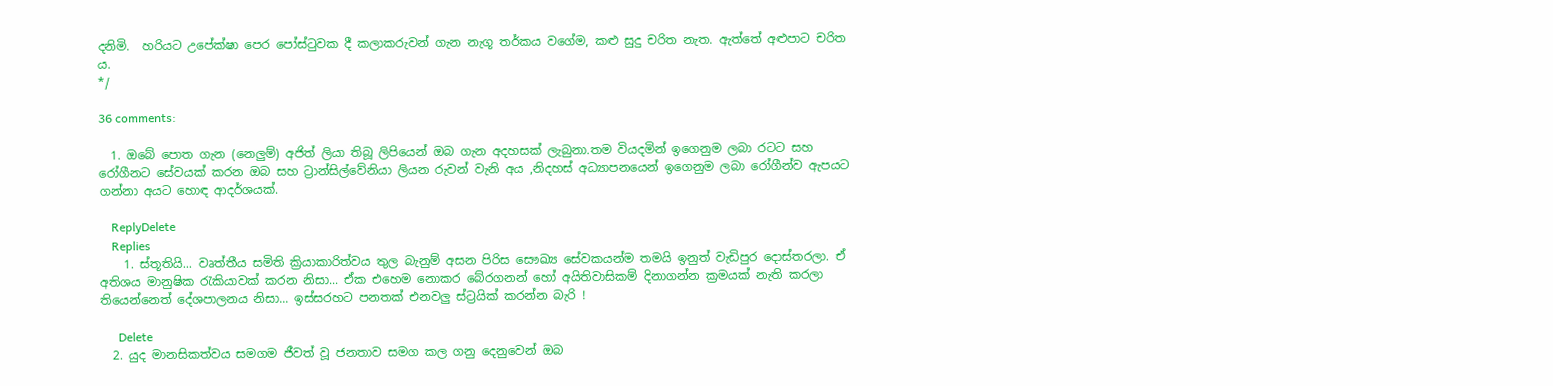දනිමි.  හරියට උපේක්ෂා පෙර පෝස්ටුවක දී කලාකරුවන් ගැන නැගූ තර්කය වගේම, කළු සුදු චරිත නැත. ඇත්තේ අළුපාට චරිත ය.
*/

36 comments:

  1. ඔබේ පොත ගැන (නෙලුම්) අජිත් ලියා තිබූ ලිපියෙන් ඔබ ගැන අදහසක් ලැබුනා.තම වියදමින් ඉගෙනුම ලබා රටට සහ රෝගීනට සේවයක් කරන ඔබ සහ ට්‍රාන්සිල්වේනියා ලියන රුවන් වැනි අය ,නිදහස් අධ්‍යාපනයෙන් ඉගෙනුම ලබා රෝගීන්ව ඇපයට ගන්නා අයට හොඳ ආදර්ශයක්.

    ReplyDelete
    Replies
    1. ස්තූතියි... වෘත්තීය සමිති ක්‍රියාකාරිත්වය තුල බැනුම් අසන පිරිස සෞඛ්‍ය සේවකයන්ම තමයි ඉනුත් වැඩිපුර දොස්තරලා. ඒ අතිශය මානුෂික රැකියාවක් කරන නිසා... ඒක එහෙම නොකර බේරගනන් හෝ අයිතිවාසිකම් දිනාගන්න ක්‍රමයක් නැති කරලා තියෙන්නෙත් දේශපාලනය නිසා... ඉස්සරහට පනතක් එනවලු ස්ට්‍රයික් කරන්න බැරි !

      Delete
  2. යුද මානසිකත්වය සමගම ජීවත් වූ ජනතාව සමග කල ගනු දෙනුවෙන් ඔබ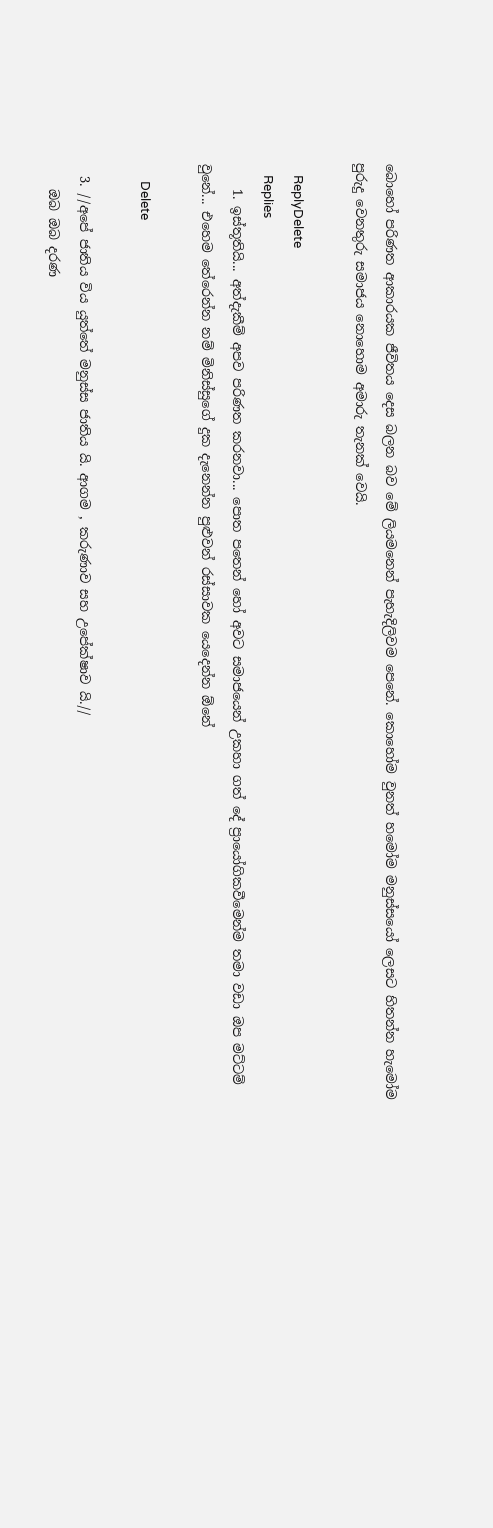බොහෝ පරිණත ආකාරයක ජීවිතය දෙස බලන බව මේ ලියමනෙන් පැහැදිලිවම පෙනේ. කොහෝම වුනත් හමෝම මනුස්සයෝ ලෙසට හිතන්න හැමෝම පුරුදු වෙනතුරු සමාජය නොහොම අමාරු තැනක් වෙයි.

    ReplyDelete
    Replies
    1. ඉස්තූතියි... අත්දැකීම් අපව පරිණත කරනවා... පොත පතෙන් හෝ අවට සමාජයෙන් උකහා ගත් දේ ප්‍රායෝගිකවීමෙන්ම තමා වඩා ඔප මට්ටම් වුනේ... එහෙම තේරෙන්න නම් මිනිස්සුගේ දුක දැනෙන්න පුළුවන් රස්සාවක යෙදෙන්න ඕනේ

      Delete

  3. //අපේ ජාතිය විය යුත්තේ මනුස්ස ජාතිය යි. ආගම , කරුණාව සහ උපේක්ෂාව යි.//
    ඔබ ඔබ දරණ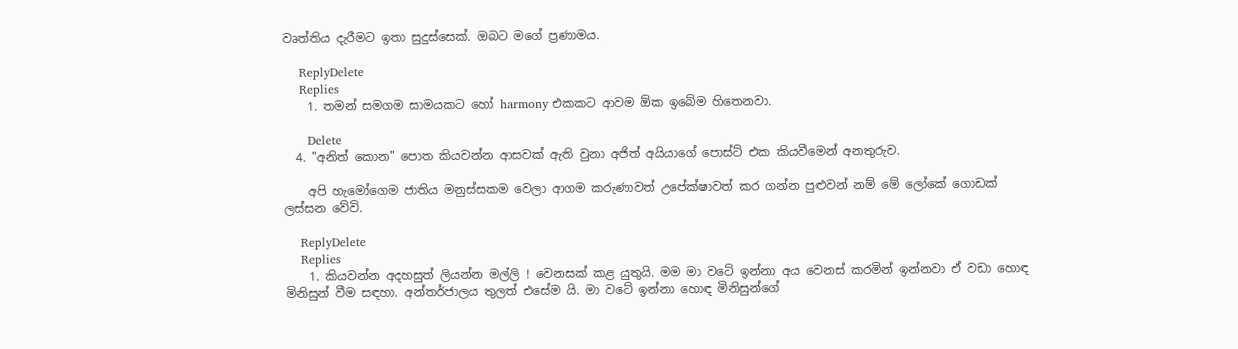වෘත්තිය දැරීමට ඉතා සුදුස්සෙක්. ඔබට මගේ ප්‍රණාමය.

    ReplyDelete
    Replies
    1. තමන් සමගම සාමයකට හෝ harmony එකකට ආවම ඕක ඉබේම හිතෙනවා.

      Delete
  4. "අනිත් කොන" පොත කියවන්න ආසවක් ඇති වුනා අජිත් අයියාගේ පොස්ට් එක කියවීමෙන් අනතුරුව.

    අපි හැමෝගෙම ජාතිය මනුස්සකම වෙලා ආගම කරුණාවත් උපේක්ෂාවත් කර ගන්න පුළුවන් නම් මේ ලෝකේ ගොඩක් ලස්සන වේවි.

    ReplyDelete
    Replies
    1. කියවන්න අදහසුත් ලියන්න මල්ලි ! වෙනසක් කළ යුතුයි. මම මා වටේ ඉන්නා අය වෙනස් කරමින් ඉන්නවා ඒ වඩා හොඳ මිනිසුන් වීම සඳහා. අන්තර්ජාලය තුලත් එසේම යි. මා වටේ ඉන්නා හොඳ මිනිසුන්ගේ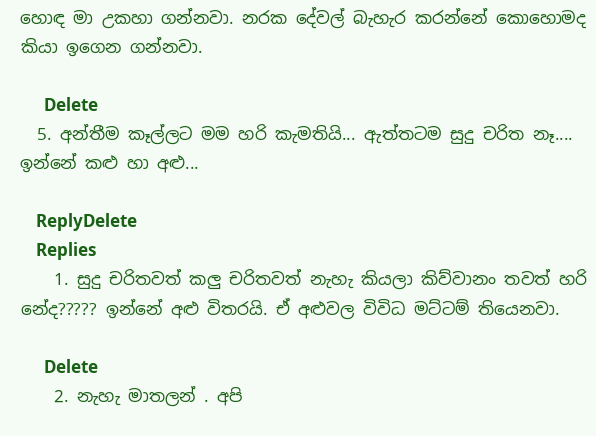හොඳ මා උකහා ගන්නවා. නරක දේවල් බැහැර කරන්නේ කොහොමද කියා ඉගෙන ගන්නවා.

      Delete
  5. අන්තීම කෑල්ලට මම හරි කැමතියි... ඇත්තටම සුදු චරිත නෑ.... ඉන්නේ කළු හා අළු...

    ReplyDelete
    Replies
    1. සුදු චරිතවත් කලු චරිතවත් නැහැ කියලා කිව්වානං තවත් හරි නේද????? ඉන්නේ අළු විතරයි. ඒ අළුවල විවිධ මට්ටම් තියෙනවා.

      Delete
    2. නැහැ මාතලන් . අපි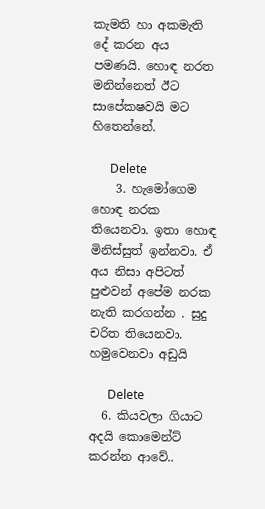කැමති හා අකමැති දේ කරන අය පමණයි. හොඳ නරත මනින්නෙත් ඊට සාපේකෂවයි මට හිතෙන්නේ.

      Delete
    3. හැමෝගෙම හොඳ නරක තියෙනවා. ඉතා හොඳ මිනිස්සුත් ඉන්නවා. ඒ අය නිසා අපිටත් පුළුවන් අපේම නරක නැති කරගන්න . සුදු චරිත තියෙනවා. හමුවෙනවා අඩුයි

      Delete
  6. කියවලා ගියාට අදයි කොමෙන්ට් කරන්න ආවේ..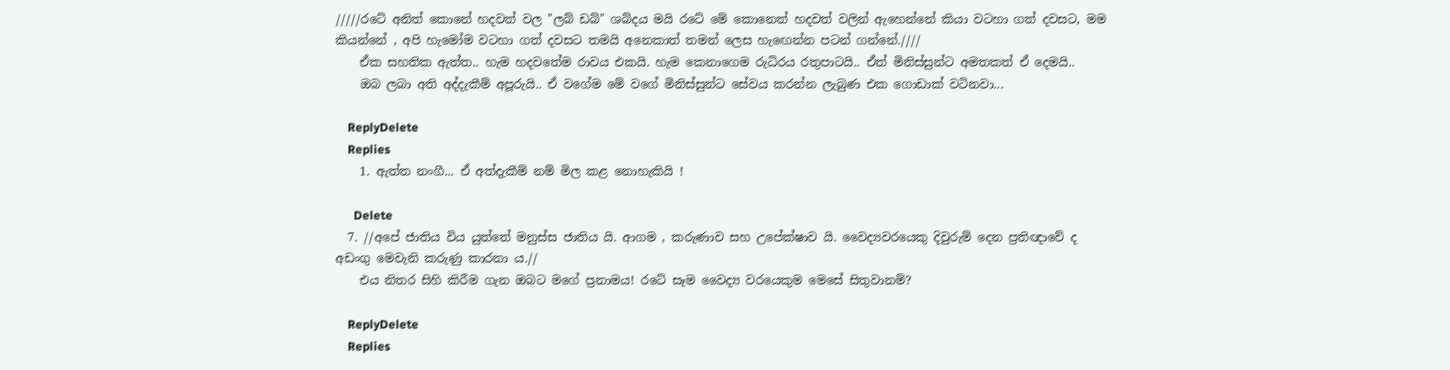/////රටේ අනිත් කොනේ හදවත් වල "ලබ් ඩබ්" ශබ්දය මයි රටේ මේ කොනෙත් හදවත් වලින් ඇහෙන්නේ කියා වටහා ගත් දවසට, මම කියන්නේ , අපි හැමෝම වටහා ගත් දවසට තමයි අනෙකාත් තමන් ලෙස හැඟෙන්න පටන් ගන්නේ.////
    ඒක සහතික ඇත්ත.. හැම හදවතේම රාවය එකයි. හැම කෙනාගෙම රුධිරය රතුපාටයි.. ඒත් මිනිස්සුන්ට අමතකත් ඒ දෙමයි..
    ඔබ ලබා අති අද්දැකීම් අපූරුයි.. ඒ වගේම මේ වගේ මිනිස්සුන්ට සේවය කරන්න ලැබුණ එක ගොඩාක් වටිනවා...

    ReplyDelete
    Replies
    1. ඇත්ත නංගී... ඒ අත්දැකීම් නම් මිල කළ නොහැකියි !

      Delete
  7. //අපේ ජාතිය විය යුත්තේ මනුස්ස ජාතිය යි. ආගම , කරුණාව සහ උපේක්ෂාව යි. වෛද්‍යවරයෙකු දිවුරුම් දෙන ප්‍රතිඥාවේ ද අඩංගු මෙවැනි කරුණු කාරනා ය.//
    එය නිතර සිහි කිරීම ගැන ඔබට මගේ ප්‍රනාමය! රටේ සෑම වෛද්‍ය වරයෙකුම මෙසේ සිතුවානම්?

    ReplyDelete
    Replies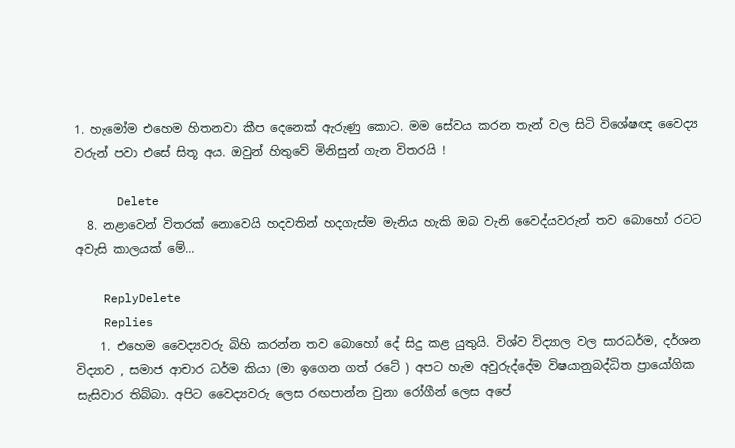1. හැමෝම එහෙම හිතනවා කීප දෙනෙක් ඇරුණු කොට. මම සේවය කරන තැන් වල සිටි විශේෂඥ වෛද්‍ය වරුන් පවා එසේ සිතූ අය. ඔවුන් හිතුවේ මිනිසුන් ගැන විතරයි !

      Delete
  8. නළාවෙන් විතරක් නොවෙයි හදවතින් හදගැස්ම මැනිය හැකි ඔබ වැනි වෛද්යවරුන් තව බොහෝ රටට අවැසි කාලයක් මේ...

    ReplyDelete
    Replies
    1. එහෙම වෛද්‍යවරු බිහි කරන්න තව බොහෝ දේ සිදු කළ යුතුයි. විශ්ව විද්‍යාල වල සාරධර්ම, දර්ශන විද්‍යාව , සමාජ ආචාර ධර්ම කියා (මා ඉගෙන ගත් රටේ ) අපට හැම අවුරුද්දේම විෂයානුබද්ධිත ප්‍රායෝගික සැසිවාර තිබ්බා. අපිට වෛද්‍යවරු ලෙස රඟපාන්න වුනා රෝගීන් ලෙස අපේ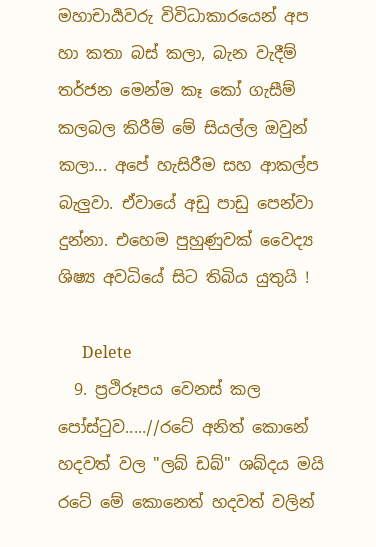මහාචාර්‍යවරු විවිධාකාරයෙන් අප හා කතා බස් කලා, බැන වැදීම් තර්ජන මෙන්ම කෑ කෝ ගැසීම් කලබල කිරීම් මේ සියල්ල ඔවුන් කලා... අපේ හැසිරීම සහ ආකල්ප බැලුවා. ඒවායේ අඩු පාඩු පෙන්වා දුන්නා. එහෙම පුහුණුවක් වෛද්‍ය ශිෂ්‍ය අවධියේ සිට තිබිය යුතුයි !

      Delete
  9. ප්‍රථිරූපය වෙනස් කල පෝස්ටුව.....//රටේ අනිත් කොනේ හදවත් වල "ලබ් ඩබ්" ශබ්දය මයි රටේ මේ කොනෙත් හදවත් වලින්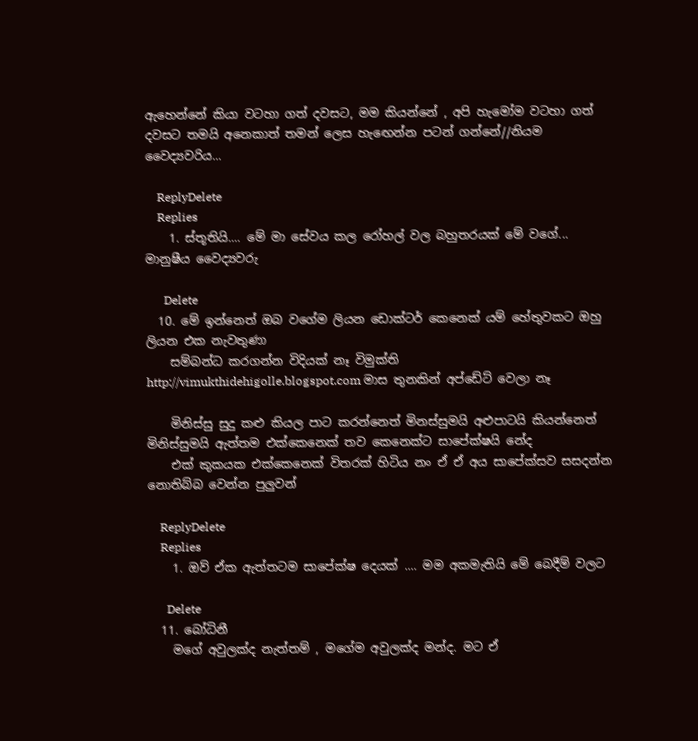ඇහෙන්නේ කියා වටහා ගත් දවසට, මම කියන්නේ , අපි හැමෝම වටහා ගත් දවසට තමයි අනෙකාත් තමන් ලෙස හැඟෙන්න පටන් ගන්නේ//නියම වෛද්‍යවරිය...

    ReplyDelete
    Replies
    1. ස්තූතියි.... මේ මා සේවය කල රෝහල් වල බහුතරයක් මේ වගේ... මානුෂීය වෛද්‍යවරු

      Delete
  10. මේ ඉන්නෙත් ඔබ වගේම ලියන ඩොක්ටර් කෙනෙක් යම් හේතුවකට ඔහු ලියන එක නැවතුණා
    සම්බන්ධ කරගන්න විදියක් නෑ විමුක්ති http://vimukthidehigolle.blogspot.com මාස තුනකින් අප්ඩේට් වෙලා නෑ

    මිනිස්සු සුදු කළු කියල පාට කරන්නෙත් මිනස්සුමයි අළුපාටයි කියන්නෙත් මිනිස්සුමයි ඇත්තම එක්කෙනෙක් තව කෙනෙක්ට සාපේක්ෂයි නේද
    එක් කුකයක එක්කෙනෙක් විතරක් හිටිය නං ඒ ඒ අය සාපේක්සව සසදන්න නොතිබ්බ වෙන්න පුලුවන්

    ReplyDelete
    Replies
    1. ඔව් ඒක ඇත්තටම සාපේක්ෂ දෙයක් .... මම අකමැතියි මේ බෙදීම් වලට

      Delete
  11. බෝධිනී
    මගේ අවුලක්ද නැත්තම් , මගේම අවුලක්ද මන්ද. මට ඒ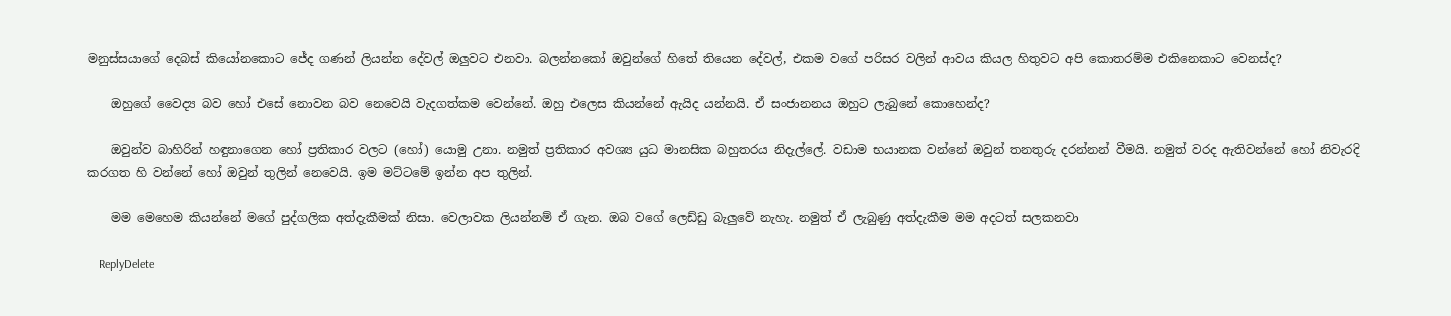මනුස්සයාගේ දෙබස් කියෝනකොට ජේද ගණන් ලියන්න දේවල් ඔලුවට එනවා. බලන්නකෝ ඔවුන්ගේ හිතේ තියෙන දේවල්, එකම වගේ පරිසර වලින් ආවය කියල හිතුවට අපි කොතරම්ම එකිනෙකාට වෙනස්ද?

    ඔහුගේ වෛද්‍ය බව හෝ එසේ නොවන බව නෙවෙයි වැදගත්කම වෙන්නේ. ඔහු එලෙස කියන්නේ ඇයිද යන්නයි. ඒ සංජානනය ඔහුට ලැබුනේ කොහෙන්ද?

    ඔවුන්ව බාහිරින් හඳුනාගෙන හෝ ප්‍රතිකාර වලට (හෝ) යොමු උනා. නමුත් ප්‍රතිකාර අවශ්‍ය යුධ මානසික බහුතරය නිදැල්ලේ. වඩාම භයානක වන්නේ ඔවුන් තනතුරු දරන්නන් වීමයි. නමුත් වරද ඇතිවන්නේ හෝ නිවැරදි කරගත හි වන්නේ හෝ ඔවුන් තුලින් නෙවෙයි. ඉම මට්ටමේ ඉන්න අප තුලින්.

    මම මෙහෙම කියන්නේ මගේ පුද්ගලික අත්දැකීමක් නිසා. වෙලාවක ලියන්නම් ඒ ගැන. ඔබ වගේ ලෙඩ්ඩු බැලුවේ නැහැ. නමුත් ඒ ලැබුණු අත්දැකීම මම අදටත් සලකනවා

    ReplyDelete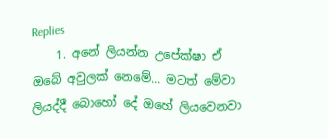Replies
    1. අනේ ලියන්න උපේක්ෂා ඒ ඔබේ අවුලක් නෙමේ... මටත් මේවා ලියද්දී බොහෝ දේ ඔහේ ලියවෙනවා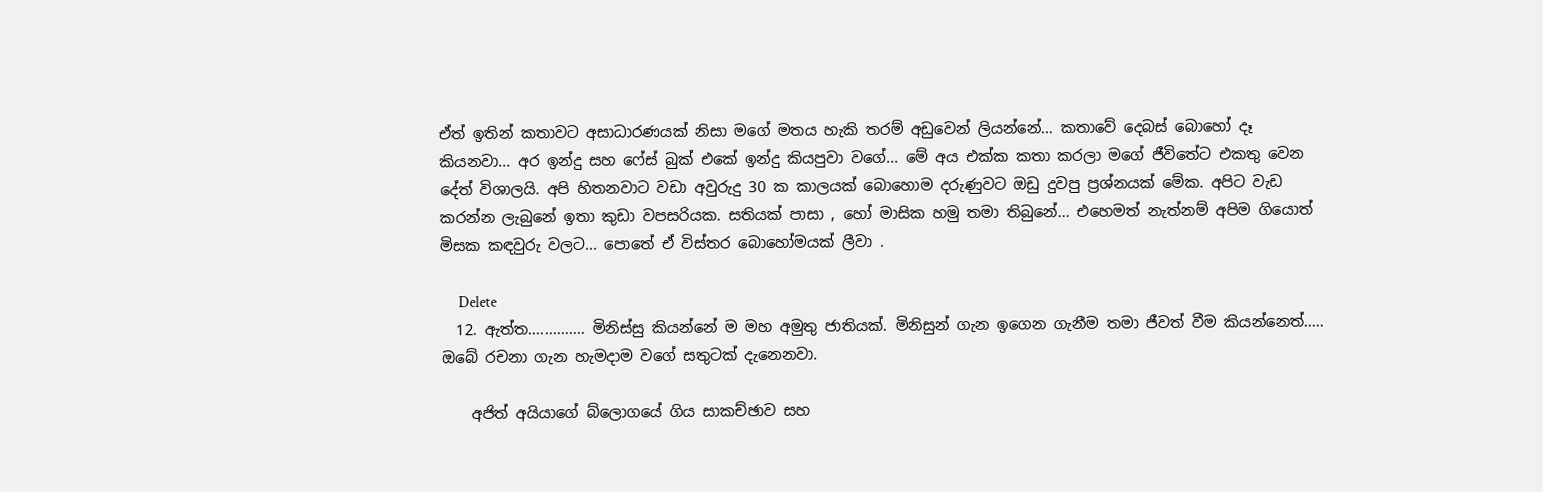ඒත් ඉතින් කතාවට අසාධාරණයක් නිසා මගේ මතය හැකි තරම් අඩුවෙන් ලියන්නේ... කතාවේ දෙබස් බොහෝ දෑ කියනවා... අර ඉන්දු සහ ෆේස් බුක් එකේ ඉන්දු කියපුවා වගේ... මේ අය එක්ක කතා කරලා මගේ ජීවිතේට එකතු වෙන දේත් විශාලයි. අපි හිතනවාට වඩා අවුරුදු 30 ක කාලයක් බොහොම දරුණුවට ඔඩු දුවපු ප්‍රශ්නයක් මේක. අපිට වැඩ කරන්න ලැබුනේ ඉතා කුඩා වපසරියක. සතියක් පාසා , හෝ මාසික හමු තමා තිබුනේ... එහෙමත් නැත්නම් අපිම ගියොත් මිසක කඳවුරු වලට... පොතේ ඒ විස්තර බොහෝමයක් ලීවා .

      Delete
  12. ඇත්ත.............. මිනිස්සු කියන්නේ ම මහ අමුතු ජාතියක්. මිනිසුන් ගැන ඉගෙන ගැනීම තමා ජීවත් වීම කියන්නෙත්..... ඔබේ රචනා ගැන හැමදාම වගේ සතුටක් දැනෙනවා.

    අජිත් අයියාගේ බ්ලොගයේ ගිය සාකච්ඡාව සහ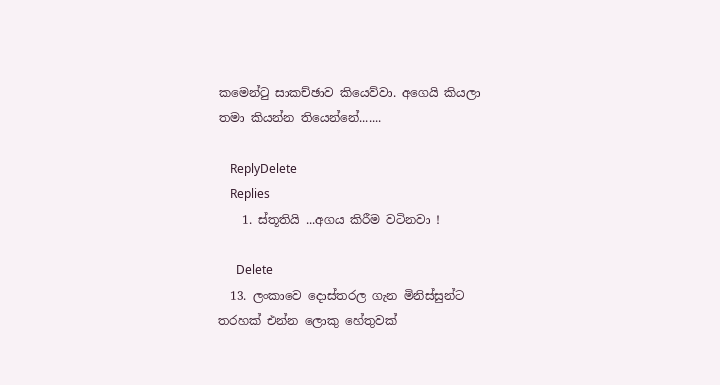කමෙන්ටු සාකච්ඡාව කියෙව්වා. අගෙයි කියලා තමා කියන්න තියෙන්නේ.......

    ReplyDelete
    Replies
    1. ස්තූතියි ...අගය කිරීම වටිනවා !

      Delete
  13. ලංකාවෙ දොස්තරල ගැන මිනිස්සුන්ට තරහක් එන්න ලොකු හේතුවක්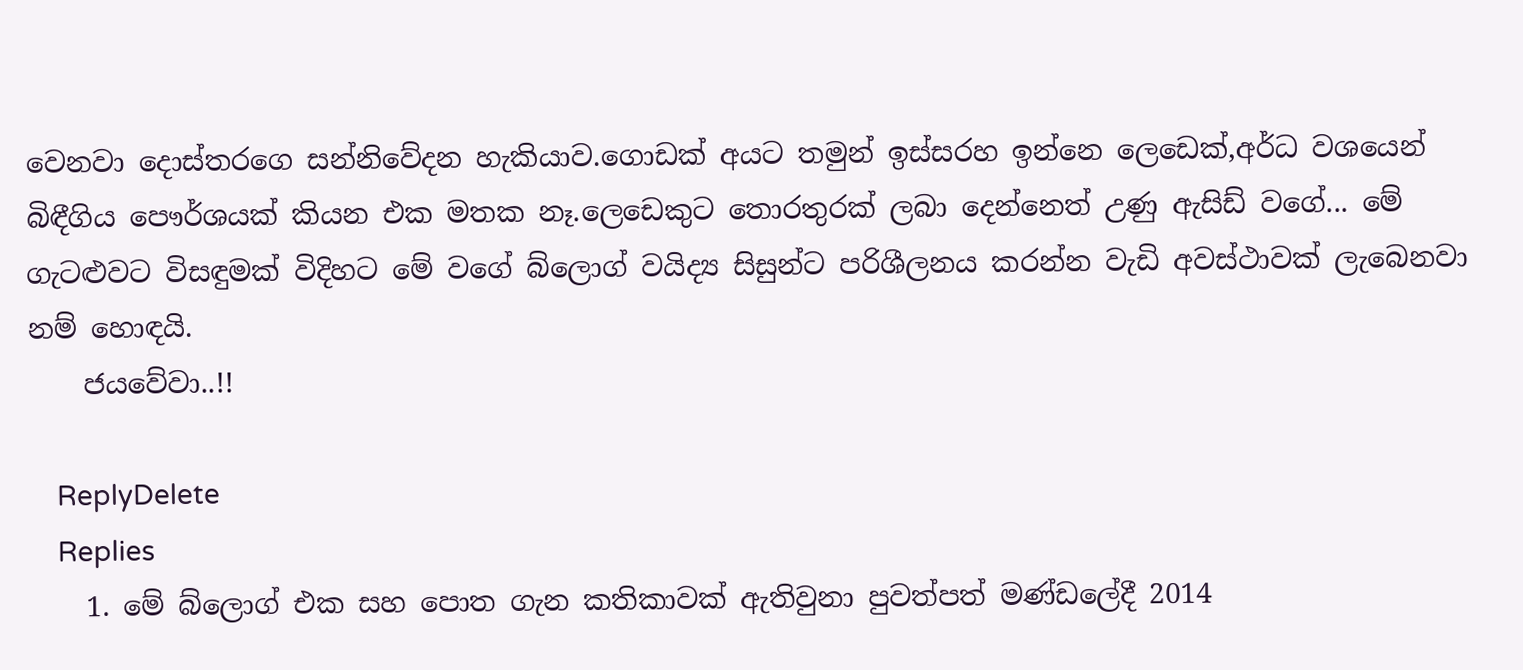වෙනවා දොස්තරගෙ සන්නිවේදන හැකියාව.ගොඩක් අයට තමුන් ඉස්සරහ ඉන්නෙ ලෙඩෙක්,අර්ධ වශයෙන් බිඳීගිය පෞර්ශයක් කියන එක මතක නෑ.ලෙඩෙකුට තොරතුරක් ලබා දෙන්නෙත් උණු ඇසිඩ් වගේ... මේ ගැටළුවට විසඳුමක් විදිහට මේ වගේ බ්ලොග් වයිද්‍ය සිසුන්ට පරිශීලනය කරන්න වැඩි අවස්ථාවක් ලැබෙනවා නම් හොඳයි.
    ජයවේවා..!!

    ReplyDelete
    Replies
    1. මේ බ්ලොග් එක සහ පොත ගැන කතිකාවක් ඇතිවුනා පුවත්පත් මණ්ඩලේදී 2014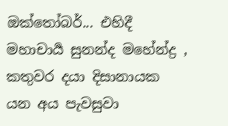ඔක්තෝබර්... එහිදී මහාචාර්‍ය සුනන්ද මහේන්ද්‍ර , කතුවර දයා දිසානායක යන අය පැවසුවා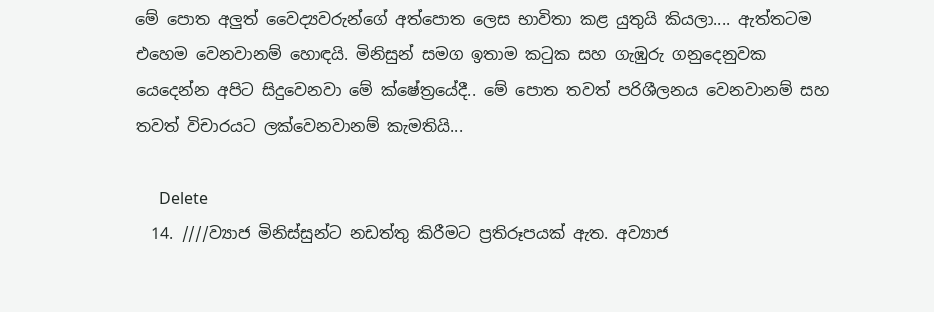මේ පොත අලුත් වෛද්‍යවරුන්ගේ අත්පොත ලෙස භාවිතා කළ යුතුයි කියලා.... ඇත්තටම එහෙම වෙනවානම් හොඳයි. මිනිසුන් සමග ඉතාම කටුක සහ ගැඹුරු ගනුදෙනුවක යෙදෙන්න අපිට සිදුවෙනවා මේ ක්ෂේත්‍රයේදී.. මේ පොත තවත් පරිශීලනය වෙනවානම් සහ තවත් විචාරයට ලක්වෙනවානම් කැමතියි...

      Delete
  14. ////ව්‍යාජ මිනිස්සුන්ට නඩත්තු කිරීමට ප්‍රතිරූපයක් ඇත. අව්‍යාජ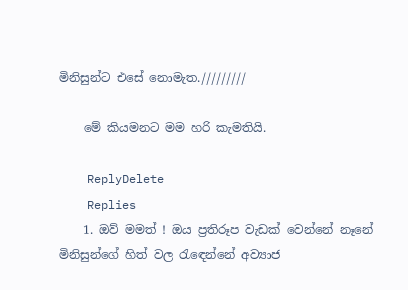මිනිසුන්ට එසේ නොමැත./////////

    මේ කියමනට මම හරි කැමතියි.

    ReplyDelete
    Replies
    1. ඔව් මමත් ! ඔය ප්‍රතිරූප වැඩක් වෙන්නේ නෑනේ මිනිසුන්ගේ හිත් වල රැඳෙන්නේ අව්‍යාජ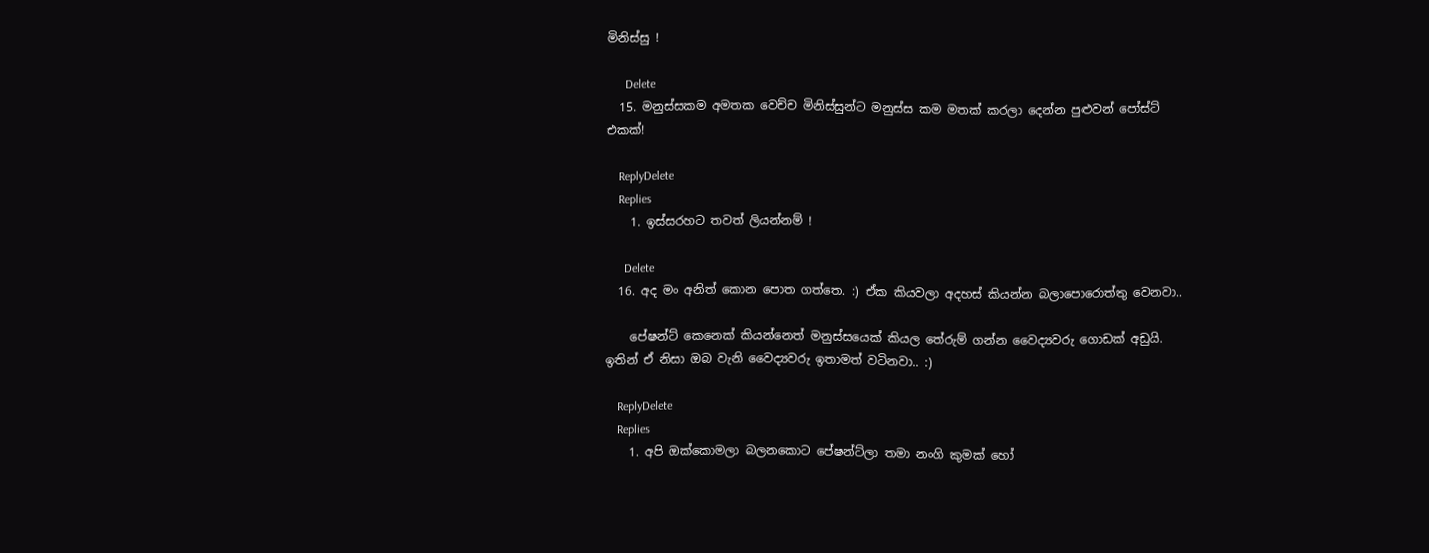මිනිස්සු !

      Delete
  15. මනුස්සකම අමතක වෙච්ච මිනිස්සුන්ට මනුස්ස කම මතක් කරලා දෙන්න පුළුවන් පෝස්ට් එකක්!

    ReplyDelete
    Replies
    1. ඉස්සරහට තවත් ලියන්නම් !

      Delete
  16. අද මං අනිත් කොන පොත ගත්තෙ. :) ඒක කියවලා අදහස් කියන්න බලාපොරොත්තු වෙනවා..

    පේෂන්ට් කෙනෙක් කියන්නෙත් මනුස්සයෙක් කියල තේරුම් ගන්න වෛද්‍යවරු ගොඩක් අඩුයි. ඉතින් ඒ නිසා ඔබ වැනි වෛද්‍යවරු ඉතාමත් වටිනවා.. :)

    ReplyDelete
    Replies
    1. අපි ඔක්කොමලා බලනකොට පේෂන්ට්ලා තමා නංගි කුමක් හෝ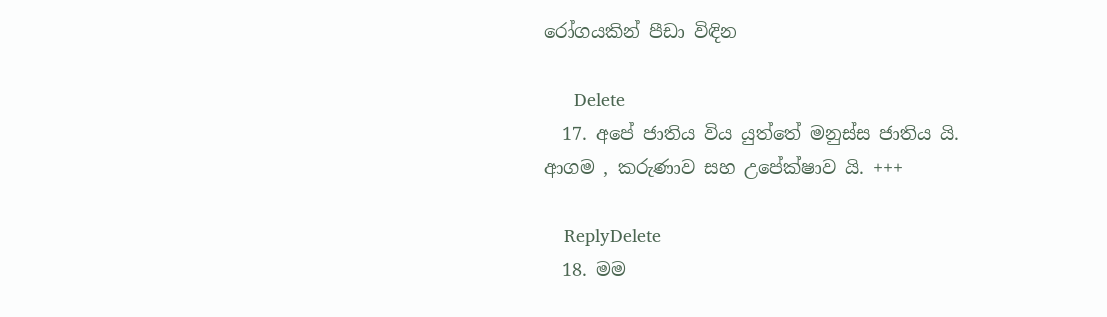රෝගයකින් පීඩා විඳින

      Delete
  17. අපේ ජාතිය විය යුත්තේ මනුස්ස ජාතිය යි. ආගම , කරුණාව සහ උපේක්ෂාව යි. +++

    ReplyDelete
  18. මම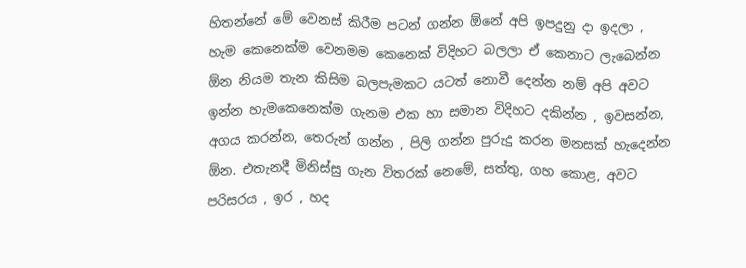හිතන්නේ මේ වෙනස් කිරීම පටන් ගන්න ඕනේ අපි ඉපදුනු දා ඉදලා , හැම කෙනෙක්ම වෙනමම කෙනෙක් විදිහට බලලා ඒ කෙනාට ලැබෙන්න ඕන නියම තැන කිසිම බලපැමකට යටත් නොවී දෙන්න නම් අපි අවට ඉන්න හැමකෙනෙක්ම ගැනම එක හා සමාන විදිහට දකින්න , ඉවසන්න, අගය කරන්න, තෙරුන් ගන්න , පිලි ගන්න පුරුදු කරන මනසක් හැදෙන්න ඕන. එතැනදී මිනිස්සු ගැන විතරක් නෙමේ, සත්තු, ගහ කොළ, අවට පරිසරය , ඉර , හද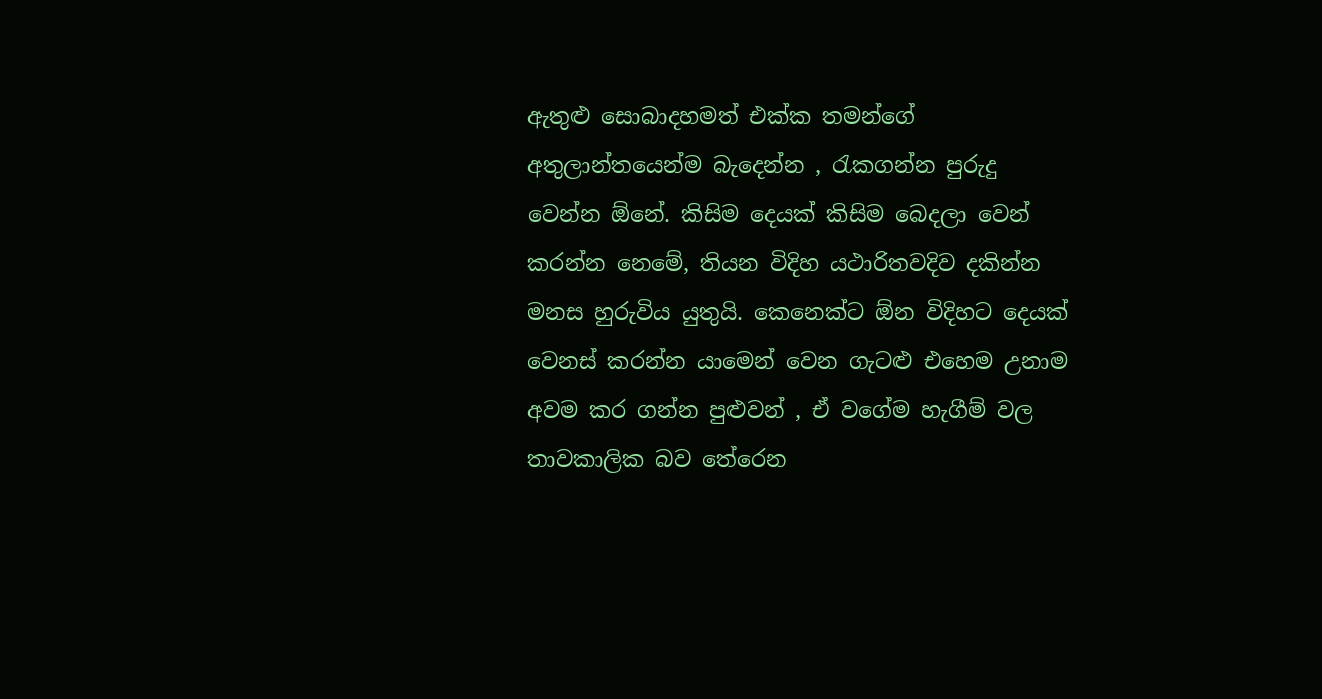ඇතුළු සොබාදහමත් එක්ක තමන්ගේ අතුලාන්තයෙන්ම බැදෙන්න , රැකගන්න පුරුදු වෙන්න ඕනේ. කිසිම දෙයක් කිසිම බෙදලා වෙන් කරන්න නෙමේ, තියන විදිහ යථාරිතවදිව දකින්න මනස හුරුවිය යුතුයි. කෙනෙක්ට ඕන විදිහට දෙයක් වෙනස් කරන්න යාමෙන් වෙන ගැටළු එහෙම උනාම අවම කර ගන්න පුළුවන් , ඒ වගේම හැගීම් වල තාවකාලික බව තේරෙන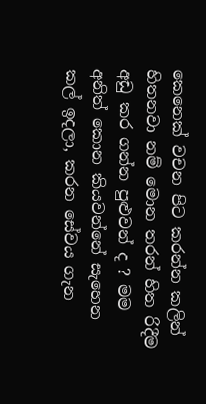කෙනෙක් වචන පිට කරන්න කලින් හිතනවා නම් මොන තරන් හිත රිදීම අඩු කර ගන්න පුළුවන් ද ? මම අනිත් කොන කියවන්නේ සැහෙන කල් ඉදලා, කරන සේවය ගැන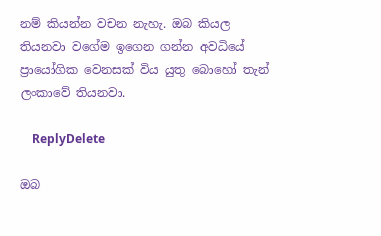නම් කියන්න වචන නැහැ. ඔබ කියල තියනවා වගේම ඉගෙන ගන්න අවධියේ ප්‍රායෝගික වෙනසක් විය යුතු බොහෝ තැන් ලංකාවේ තියනවා.

    ReplyDelete

ඔබ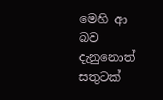මෙහි ආ බව දැනුනොත් සතුටක්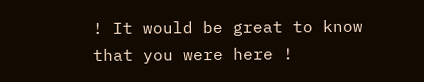! It would be great to know that you were here !